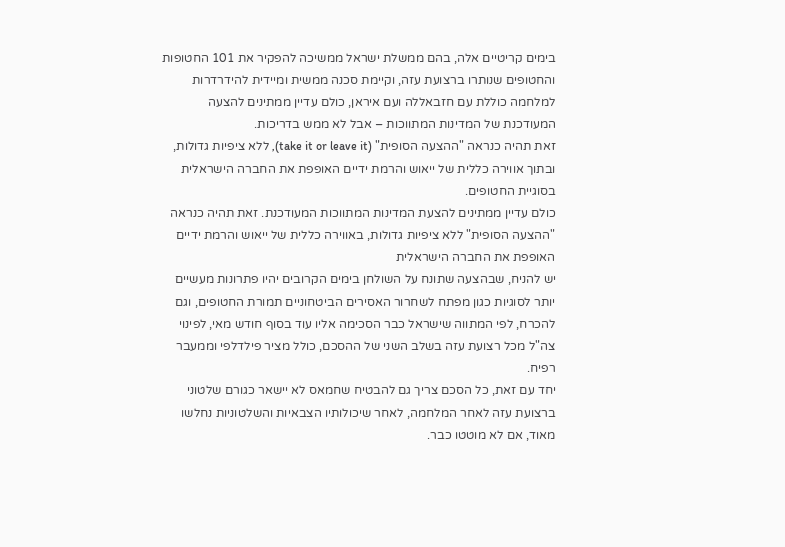בימים קריטיים אלה, בהם ממשלת ישראל ממשיכה להפקיר את 101 החטופות והחטופים שנותרו ברצועת עזה, וקיימת סכנה ממשית ומיידית להידרדרות למלחמה כוללת עם חזבאללה ועם איראן, כולם עדיין ממתינים להצעה המעודכנת של המדינות המתווכות – אבל לא ממש בדריכות.
זאת תהיה כנראה "ההצעה הסופית" (take it or leave it), ללא ציפיות גדולות, ובתוך אווירה כללית של ייאוש והרמת ידיים האופפת את החברה הישראלית בסוגיית החטופים.
כולם עדיין ממתינים להצעת המדינות המתווכות המעודכנת. זאת תהיה כנראה "ההצעה הסופית" ללא ציפיות גדולות, באווירה כללית של ייאוש והרמת ידיים האופפת את החברה הישראלית
יש להניח, שבהצעה שתונח על השולחן בימים הקרובים יהיו פתרונות מעשיים יותר לסוגיות כגון מפתח לשחרור האסירים הביטחוניים תמורת החטופים, וגם להכרח, לפי המתווה שישראל כבר הסכימה אליו עוד בסוף חודש מאי, לפינוי צה"ל מכל רצועת עזה בשלב השני של ההסכם, כולל מציר פילדלפי וממעבר רפיח.
יחד עם זאת, כל הסכם צריך גם להבטיח שחמאס לא יישאר כגורם שלטוני ברצועת עזה לאחר המלחמה, לאחר שיכולותיו הצבאיות והשלטוניות נחלשו מאוד, אם לא מוטטו כבר.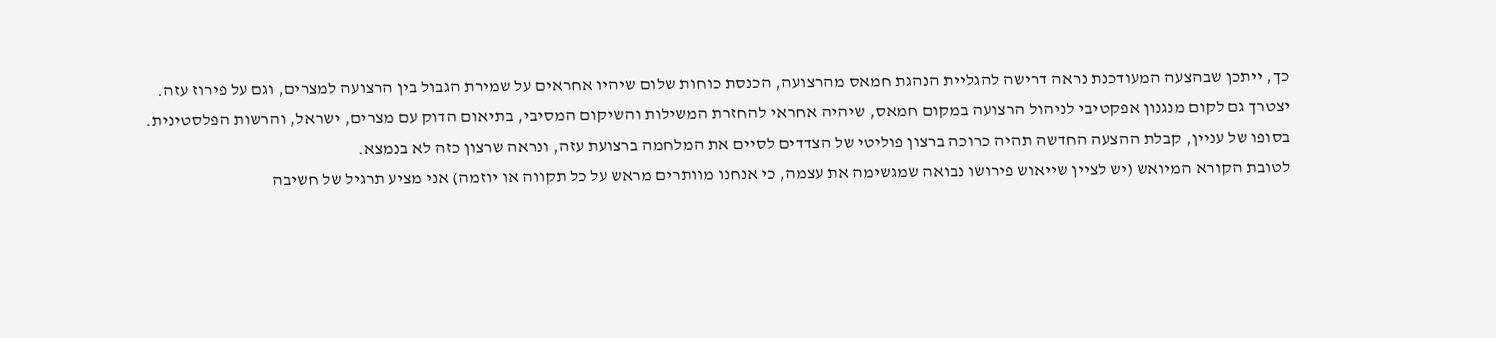כך, ייתכן שבהצעה המעודכנת נראה דרישה להגליית הנהגת חמאס מהרצועה, הכנסת כוחות שלום שיהיו אחראים על שמירת הגבול בין הרצועה למצרים, וגם על פירוז עזה.
יצטרך גם לקום מנגנון אפקטיבי לניהול הרצועה במקום חמאס, שיהיה אחראי להחזרת המשילות והשיקום המסיבי, בתיאום הדוק עם מצרים, ישראל, והרשות הפלסטינית. בסופו של עניין, קבלת ההצעה החדשה תהיה כרוכה ברצון פוליטי של הצדדים לסיים את המלחמה ברצועת עזה, ונראה שרצון כזה לא בנמצא.
לטובת הקורא המיואש (יש לציין שייאוש פירושו נבואה שמגשימה את עצמה, כי אנחנו מוותרים מראש על כל תקווה או יוזמה) אני מציע תרגיל של חשיבה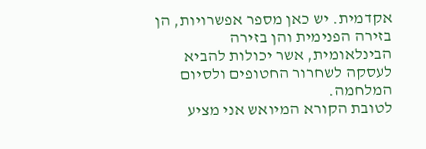אקדמית. יש כאן מספר אפשרויות, הן בזירה הפנימית והן בזירה הבינלאומית, אשר יכולות להביא לעסקה לשחרור החטופים ולסיום המלחמה.
לטובת הקורא המיואש אני מציע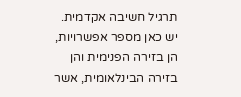תרגיל חשיבה אקדמית. יש כאן מספר אפשרויות, הן בזירה הפנימית והן בזירה הבינלאומית, אשר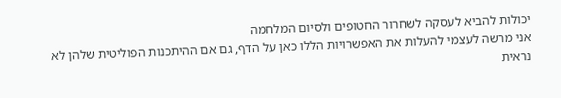יכולות להביא לעסקה לשחרור החטופים ולסיום המלחמה
אני מרשה לעצמי להעלות את האפשרויות הללו כאן על הדף, גם אם ההיתכנות הפוליטית שלהן לא נראית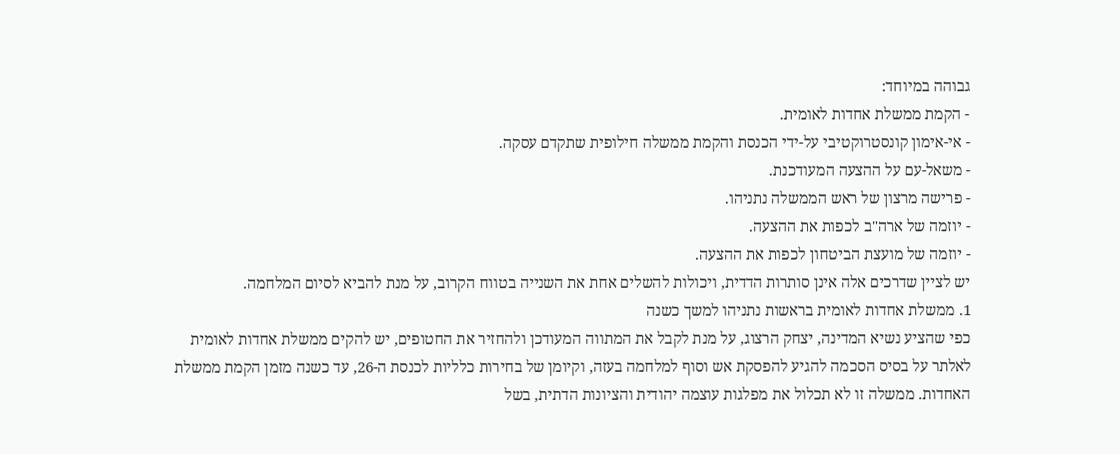גבוהה במיוחד:
- הקמת ממשלת אחדות לאומית.
- אי-אימון קונסטרוקטיבי על-ידי הכנסת והקמת ממשלה חילופית שתקדם עסקה.
- משאל-עם על ההצעה המעודכנת.
- פרישה מרצון של ראש הממשלה נתניהו.
- יוזמה של ארה"ב לכפות את ההצעה.
- יוזמה של מועצת הביטחון לכפות את ההצעה.
יש לציין שדרכים אלה אינן סותרות הדדית, ויכולות להשלים אחת את השנייה בטווח הקרוב, על מנת להביא לסיום המלחמה.
1. ממשלת אחדות לאומית בראשות נתניהו למשך כשנה
כפי שהציע נשיא המדינה, יצחק הרצוג, על מנת לקבל את המתווה המעודכן ולהחזיר את החטופים, יש להקים ממשלת אחדות לאומית לאלתר על בסיס הסכמה להגיע להפסקת אש וסוף למלחמה בעזה, וקיומן של בחירות כלליות לכנסת ה-26, עד כשנה מזמן הקמת ממשלת האחדות. ממשלה זו לא תכלול את מפלגות עוצמה יהודית והציונות הדתית, בשל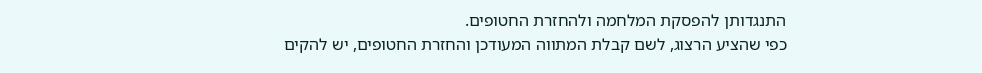התנגדותן להפסקת המלחמה ולהחזרת החטופים.
כפי שהציע הרצוג, לשם קבלת המתווה המעודכן והחזרת החטופים, יש להקים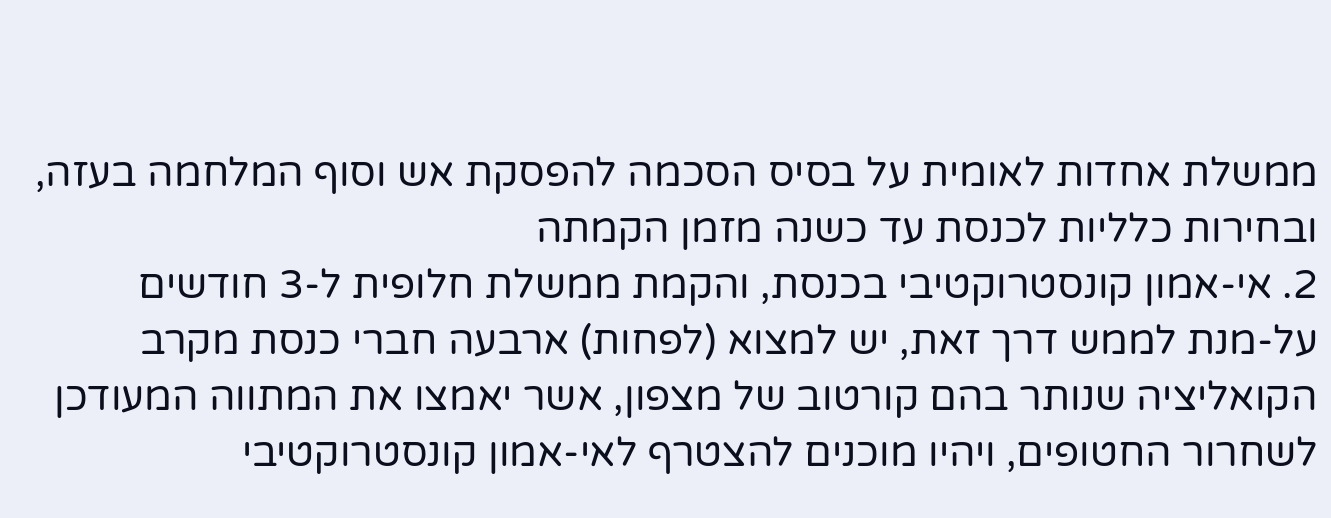ממשלת אחדות לאומית על בסיס הסכמה להפסקת אש וסוף המלחמה בעזה, ובחירות כלליות לכנסת עד כשנה מזמן הקמתה
2. אי-אמון קונסטרוקטיבי בכנסת, והקמת ממשלת חלופית ל-3 חודשים
על-מנת לממש דרך זאת, יש למצוא (לפחות) ארבעה חברי כנסת מקרב הקואליציה שנותר בהם קורטוב של מצפון, אשר יאמצו את המתווה המעודכן לשחרור החטופים, ויהיו מוכנים להצטרף לאי-אמון קונסטרוקטיבי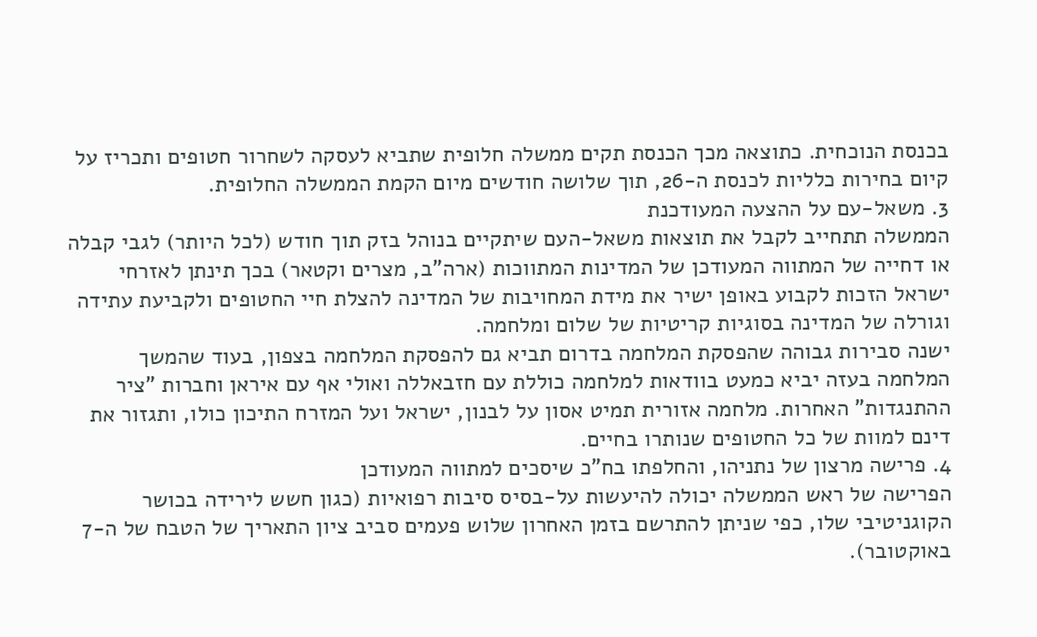בכנסת הנוכחית. כתוצאה מכך הכנסת תקים ממשלה חלופית שתביא לעסקה לשחרור חטופים ותכריז על קיום בחירות כלליות לכנסת ה-26, תוך שלושה חודשים מיום הקמת הממשלה החלופית.
3. משאל-עם על ההצעה המעודכנת
הממשלה תתחייב לקבל את תוצאות משאל-העם שיתקיים בנוהל בזק תוך חודש (לכל היותר) לגבי קבלה או דחייה של המתווה המעודכן של המדינות המתווכות (ארה"ב, מצרים וקטאר) בכך תינתן לאזרחי ישראל הזכות לקבוע באופן ישיר את מידת המחויבות של המדינה להצלת חיי החטופים ולקביעת עתידה וגורלה של המדינה בסוגיות קריטיות של שלום ומלחמה.
ישנה סבירות גבוהה שהפסקת המלחמה בדרום תביא גם להפסקת המלחמה בצפון, בעוד שהמשך המלחמה בעזה יביא כמעט בוודאות למלחמה כוללת עם חזבאללה ואולי אף עם איראן וחברות "ציר ההתנגדות" האחרות. מלחמה אזורית תמיט אסון על לבנון, ישראל ועל המזרח התיכון כולו, ותגזור את דינם למוות של כל החטופים שנותרו בחיים.
4. פרישה מרצון של נתניהו, והחלפתו בח"כ שיסכים למתווה המעודכן
הפרישה של ראש הממשלה יכולה להיעשות על-בסיס סיבות רפואיות (כגון חשש לירידה בכושר הקוגניטיבי שלו, כפי שניתן להתרשם בזמן האחרון שלוש פעמים סביב ציון התאריך של הטבח של ה-7 באוקטובר).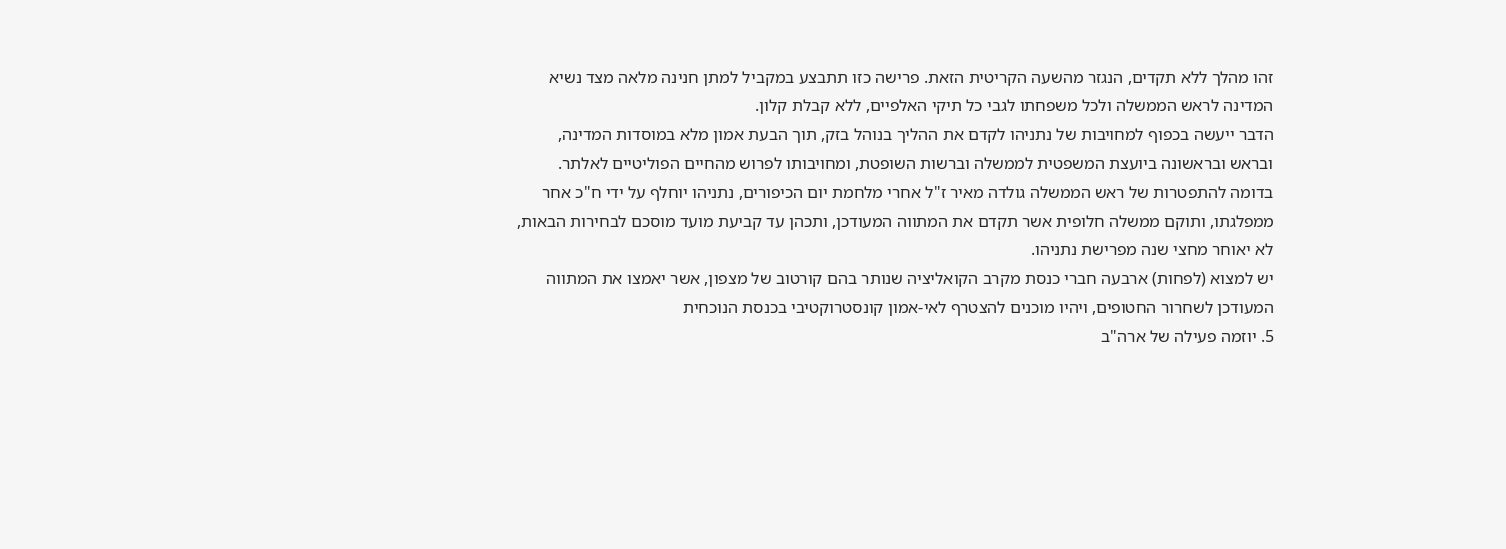זהו מהלך ללא תקדים, הנגזר מהשעה הקריטית הזאת. פרישה כזו תתבצע במקביל למתן חנינה מלאה מצד נשיא המדינה לראש הממשלה ולכל משפחתו לגבי כל תיקי האלפיים, ללא קבלת קלון.
הדבר ייעשה בכפוף למחויבות של נתניהו לקדם את ההליך בנוהל בזק, תוך הבעת אמון מלא במוסדות המדינה, ובראש ובראשונה ביועצת המשפטית לממשלה וברשות השופטת, ומחויבותו לפרוש מהחיים הפוליטיים לאלתר.
בדומה להתפטרות של ראש הממשלה גולדה מאיר ז"ל אחרי מלחמת יום הכיפורים, נתניהו יוחלף על ידי ח"כ אחר ממפלגתו, ותוקם ממשלה חלופית אשר תקדם את המתווה המעודכן, ותכהן עד קביעת מועד מוסכם לבחירות הבאות, לא יאוחר מחצי שנה מפרישת נתניהו.
יש למצוא (לפחות) ארבעה חברי כנסת מקרב הקואליציה שנותר בהם קורטוב של מצפון, אשר יאמצו את המתווה המעודכן לשחרור החטופים, ויהיו מוכנים להצטרף לאי-אמון קונסטרוקטיבי בכנסת הנוכחית
5. יוזמה פעילה של ארה"ב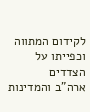לקידום המתווה וכפייתו על הצדדים
ארה"ב והמדינות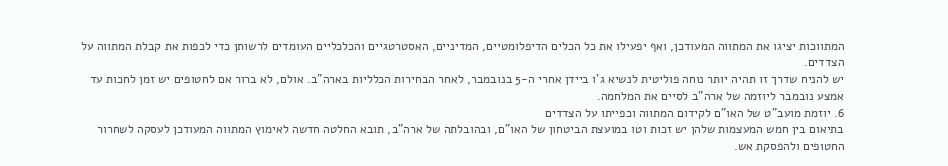המתווכות יציגו את המתווה המעודכן, ואף יפעילו את כל הכלים הדיפלומטיים, המדיניים, האסטרטגיים והכלכליים העומדים לרשותן כדי לכפות את קבלת המתווה על הצדדים.
יש להניח שדרך זו תהיה יותר נוחה פוליטית לנשיא ג'ו ביידן אחרי ה-5 בנובמבר, לאחר הבחירות הכלליות בארה"ב. אולם, לא ברור אם לחטופים יש זמן לחכות עד אמצע נובמבר ליוזמה של ארה"ב לסיים את המלחמה.
6. יוזמת מועב"ט של האו"ם לקידום המתווה וכפייתו על הצדדים
בתיאום בין חמש המעצמות שלהן יש זכות וטו במועצת הביטחון של האו"ם, ובהובלתה של ארה"ב, תובא החלטה חדשה לאימוץ המתווה המעודכן לעסקה לשחרור החטופים ולהפסקת אש.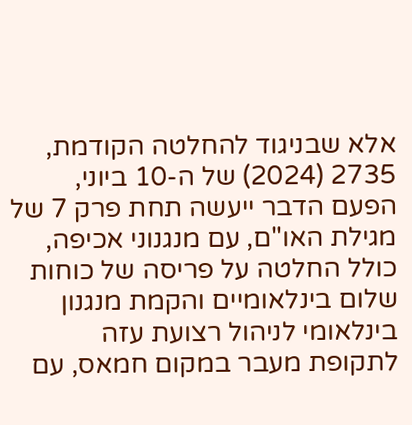אלא שבניגוד להחלטה הקודמת, 2735 (2024) של ה-10 ביוני, הפעם הדבר ייעשה תחת פרק 7 של מגילת האו"ם, עם מנגנוני אכיפה, כולל החלטה על פריסה של כוחות שלום בינלאומיים והקמת מנגנון בינלאומי לניהול רצועת עזה לתקופת מעבר במקום חמאס, עם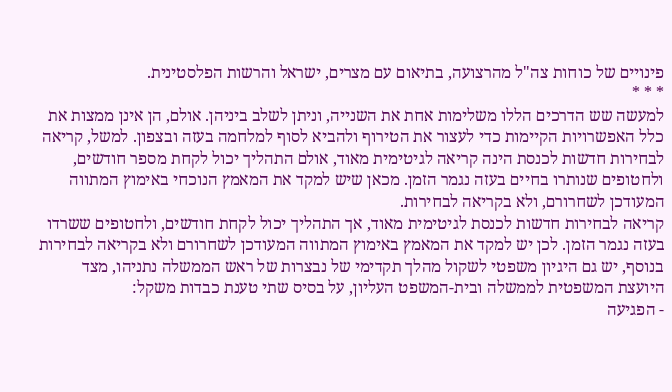פינויים של כוחות צה"ל מהרצועה, בתיאום עם מצרים, ישראל והרשות הפלסטינית.
* * *
למעשה שש הדרכים הללו משלימות אחת את השנייה, וניתן לשלב ביניהן. אולם, הן אינן ממצות את כלל האפשרויות הקיימות כדי לעצור את הטירוף ולהביא לסוף למלחמה בעזה ובצפון. למשל, קריאה לבחירות חדשות לכנסת הינה קריאה לגיטימית מאוד, אולם התהליך יכול לקחת מספר חודשים, ולחטופים שנותרו בחיים בעזה נגמר הזמן. מכאן שיש למקד את המאמץ הנוכחי באימוץ המתווה המעודכן לשחרורם, ולא בקריאה לבחירות.
קריאה לבחירות חדשות לכנסת לגיטימית מאוד, אך התהליך יכול לקחת חודשים, ולחטופים ששרדו בעזה נגמר הזמן. לכן יש למקד את המאמץ באימוץ המתווה המעודכן לשחרורם ולא בקריאה לבחירות
בנוסף, יש גם היגיון משפטי לשקול מהלך תקדימי של נבצרות של ראש הממשלה נתניהו, מצד היועצת המשפטית לממשלה ובית-המשפט העליון, על בסיס שתי טענת כבדות משקל:
- הפגיעה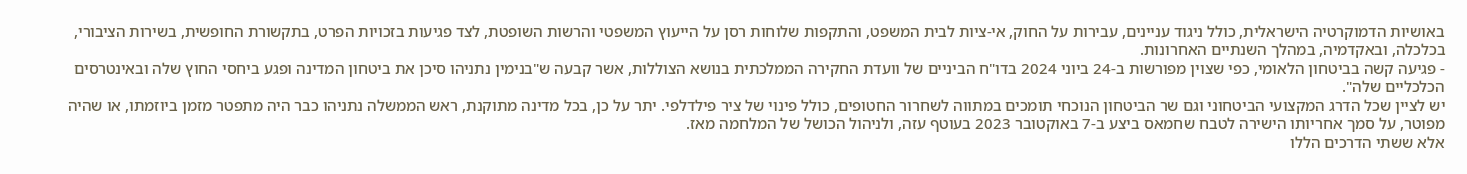באושיות הדמוקרטיה הישראלית, כולל ניגוד עניינים, עבירות על החוק, אי-ציות לבית המשפט, והתקפות שלוחות רסן על הייעוץ המשפטי והרשות השופטת, לצד פגיעות בזכויות הפרט, בתקשורת החופשית, בשירות הציבורי, בכלכלה, ובאקדמיה, במהלך השנתיים האחרונות.
- פגיעה קשה בביטחון הלאומי, כפי שצוין מפורשות ב-24 ביוני 2024 בדו"ח הביניים של וועדת החקירה הממלכתית בנושא הצוללות, אשר קבעה ש"בנימין נתניהו סיכן את ביטחון המדינה ופגע ביחסי החוץ שלה ובאינטרסים הכלכליים שלה".
יש לציין שכל הדרג המקצועי הביטחוני וגם שר הביטחון הנוכחי תומכים במתווה לשחרור החטופים, כולל פינוי של ציר פילדלפי. יתר על כן, בכל מדינה מתוקנת, ראש הממשלה נתניהו כבר היה מתפטר מזמן ביוזמתו, או שהיה מפוטר, על סמך אחריותו הישירה לטבח שחמאס ביצע ב-7 באוקטובר 2023 בעוטף עזה, ולניהול הכושל של המלחמה מאז.
אלא ששתי הדרכים הללו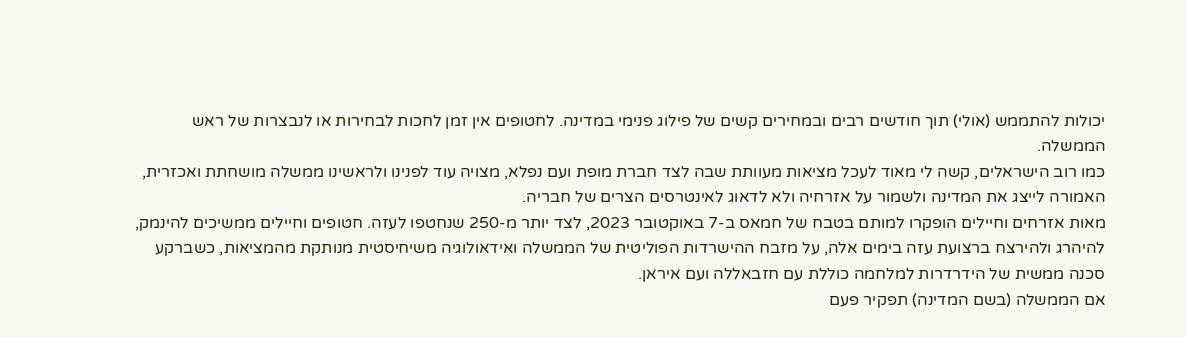יכולות להתממש (אולי) תוך חודשים רבים ובמחירים קשים של פילוג פנימי במדינה. לחטופים אין זמן לחכות לבחירות או לנבצרות של ראש הממשלה.
כמו רוב הישראלים, קשה לי מאוד לעכל מציאות מעוותת שבה לצד חברת מופת ועם נפלא, מצויה עוד לפנינו ולראשינו ממשלה מושחתת ואכזרית, האמורה לייצג את המדינה ולשמור על אזרחיה ולא לדאוג לאינטרסים הצרים של חבריה.
מאות אזרחים וחיילים הופקרו למותם בטבח של חמאס ב-7 באוקטובר 2023, לצד יותר מ-250 שנחטפו לעזה. חטופים וחיילים ממשיכים להינמק, להיהרג ולהירצח ברצועת עזה בימים אלה, על מזבח ההישרדות הפוליטית של הממשלה ואידאולוגיה משיחיסטית מנותקת מהמציאות, כשברקע סכנה ממשית של הידרדרות למלחמה כוללת עם חזבאללה ועם איראן.
אם הממשלה (בשם המדינה) תפקיר פעם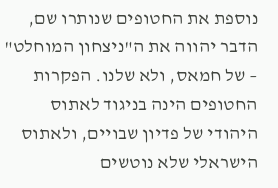נוספת את החטופים שנותרו שם, הדבר יהווה את ה"ניצחון המוחלט" – של חמאס, ולא שלנו. הפקרות החטופים הינה בניגוד לאתוס היהודי של פדיון שבויים, ולאתוס הישראלי שלא נוטשים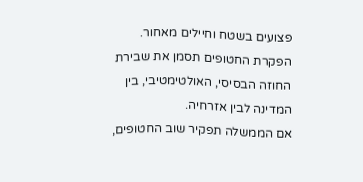פצועים בשטח וחיילים מאחור. הפקרת החטופים תסמן את שבירת החוזה הבסיסי, האולטימטיבי, בין המדינה לבין אזרחיה.
אם הממשלה תפקיר שוב החטופים,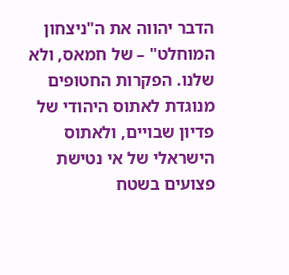הדבר יהווה את ה"ניצחון המוחלט" – של חמאס, ולא שלנו. הפקרות החטופים מנוגדת לאתוס היהודי של פדיון שבויים, ולאתוס הישראלי של אי נטישת פצועים בשטח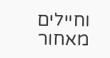וחיילים מאחור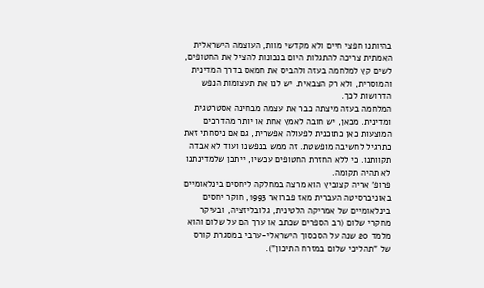בהיותנו חפצי חיים ולא מקדשי מוות, העוצמה הישראלית האמתית צריכה להתגלות היום בנכונות להציל את החטופים, לשים קץ למלחמה בעזה ולהביס את חמאס בדרך המדינית והמוסרית, ולא רק הצבאית. יש לנו את תעצומות הנפש הדרושות לכך.
המלחמה בעזה מיצתה כבר את עצמה מבחינה אסטרטגית ומדינית. מכאן, יש חובה לאמץ אחת או יותר מהדרכים המוצעות כאן כתוכנית לפעולה אפשרית, גם אם ניסחתי זאת כתרגיל לחשיבה מופשטת. זה ממש בנפשנו ועוד לא אבדה תקוותנו. כי ללא החזרת החטופים עכשיו, ייתכן שלמדינתנו לא תהיה תקומה.
פרופ' אריה קצוביץ הוא מרצה במחלקה ליחסים בינלאומיים באוניברסיטה העברית מאז פברואר 1993, חוקר יחסים בינלאומיים של אמריקה הלטינית, גלובליזציה, ובעיקר מחקרי שלום (רב הספרים שכתב או ערך הם על שלום והוא מלמד 20 שנה על הסכסוך הישראלי-ערבי במסגרת קורס של "תהליכי שלום במזרח התיכון").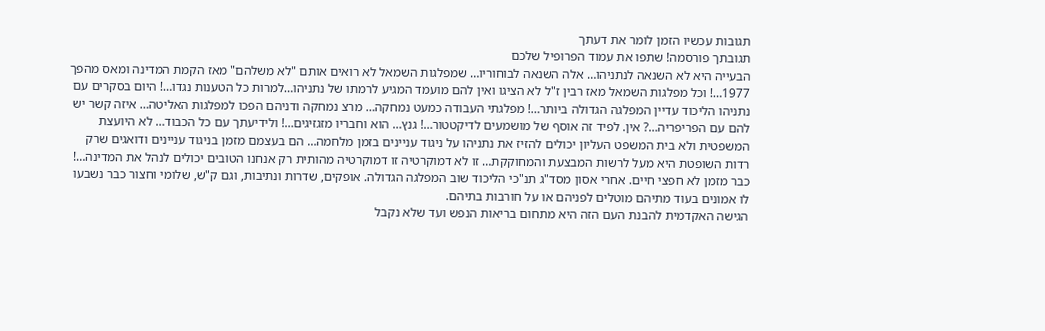תגובות עכשיו הזמן לומר את דעתך
תגובתך פורסמה! שתפו את עמוד הפרופיל שלכם
הבעייה היא לא השנאה לנתניהו… אלה השנאה לבוחוריו… שמפלגות השמאל לא רואים אותם "לא משלהם" מאז הקמת המדינה ומאס מהפך 1977…! וכל מפלגות השמאל מאז רבין ז"ל לא הציגו ואין להם מועמד המגיע לרמתו של נתניהו…למרות כל הטענות נגדו…! היום בסקרים עם נתניהו הליכוד עדיין המפלגה הגדולה ביותר…! מפלגתי העבודה כמעט נמחקה… מרצ נמחקה ודניהם הפכו למפלגות האליטה… איזה קשר יש להם עם הפריפריה…? אין. לפיד זה אוסף של מושמעים לדיקטטור…! גנץ… הוא וחבריו מזגזיגים…! ולידיעתך עם כל הכבוד… לא היועצת המשפטית ולא בית המשפט העליון יכולים להזיז את נתניהו על ניגוד עניינים בזמן מלחמה… הם בעצמם מזמן בניגוד עניינים ודואגים שרק רדות השופטת היא מעל לרשות המבצעת והמחוקקת… זו לא דמוקרטיה זו דמוקרטיה מהותית רק אנחנו הטובים יכולים לנהל את המדינה…!
כבר מזמן לא חפצי חיים. אחרי אסון מסד"ג תנ"כי הליכוד שוב המפלגה הגדולה. אופקים, שדרות ונתיבות, וגם ק"ש, שלומי וחצור כבר נשבעו לו אמונים בעוד מתיהם מוטלים לפניהם או על חורבות בתיהם.
הגישה האקדמית להבנת העם הזה היא מתחום בריאות הנפש ועד שלא נקבל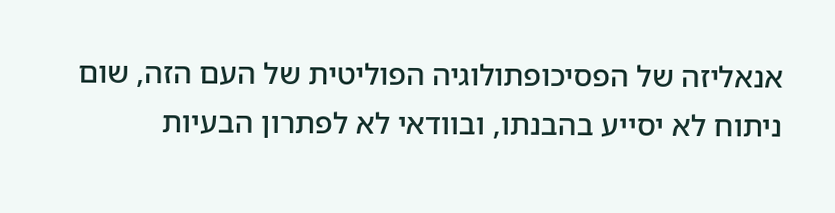אנאליזה של הפסיכופתולוגיה הפוליטית של העם הזה, שום ניתוח לא יסייע בהבנתו, ובוודאי לא לפתרון הבעיות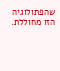שהפתולוגיה הזו מחוללת.